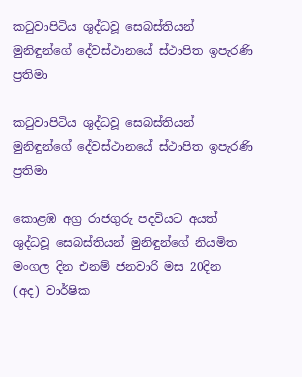කටුවාපිටිය ශුද්ධවූ සෙබස්තියන් මුනිඳුන්ගේ දේවස්ථානයේ ස්ථාපිත ඉපැරණි ප්‍රතිමා

කටුවාපිටිය ශුද්ධවූ සෙබස්තියන් මුනිඳුන්ගේ දේවස්ථානයේ ස්ථාපිත ඉපැරණි ප්‍රතිමා

කොළඹ අග්‍ර රාජගුරු පදවියට අයත් ශුද්ධවූ සෙබස්තියන් මුනිඳුන්ගේ නියමිත මංගල දින එනම් ජනවාරි මස 20දින (අද) වාර්ෂික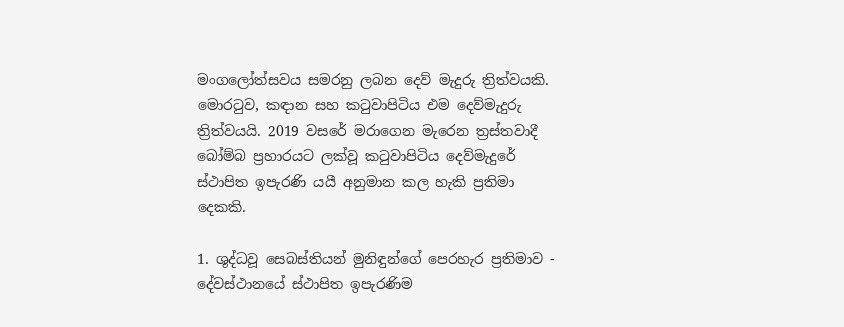මංගලෝත්සවය සමරනු ලබන දෙව් මැදුරු ත්‍රිත්වයකි. මොරටුව, කඳාන සහ කටුවාපිටිය එම දෙව්මැදුරු ත්‍රිත්වයයි. 2019 වසරේ මරාගෙන මැරෙන ත්‍රස්තවාදී බෝම්බ ප්‍රහාරයට ලක්වූ කටුවාපිටිය දෙව්මැදුරේ ස්ථාපිත ඉපැරණි යයී අනුමාන කල හැකි ප්‍රතිමා දෙකකි.

1. ශුද්ධවූ සෙබස්තියන් මුනිඳුන්ගේ පෙරහැර ප්‍රතිමාව - දේවස්ථානයේ ස්ථාපිත ඉපැරණිම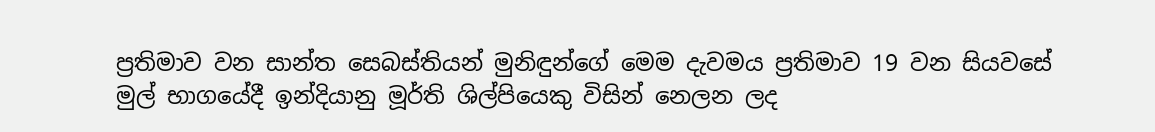ප්‍රතිමාව වන සාන්ත සෙබස්තියන් මුනිඳුන්ගේ මෙම දැවමය ප්‍රතිමාව 19 වන සියවසේ මුල් භාගයේදී ඉන්දියානු මූර්ති ශිල්පියෙකු විසින් නෙලන ලද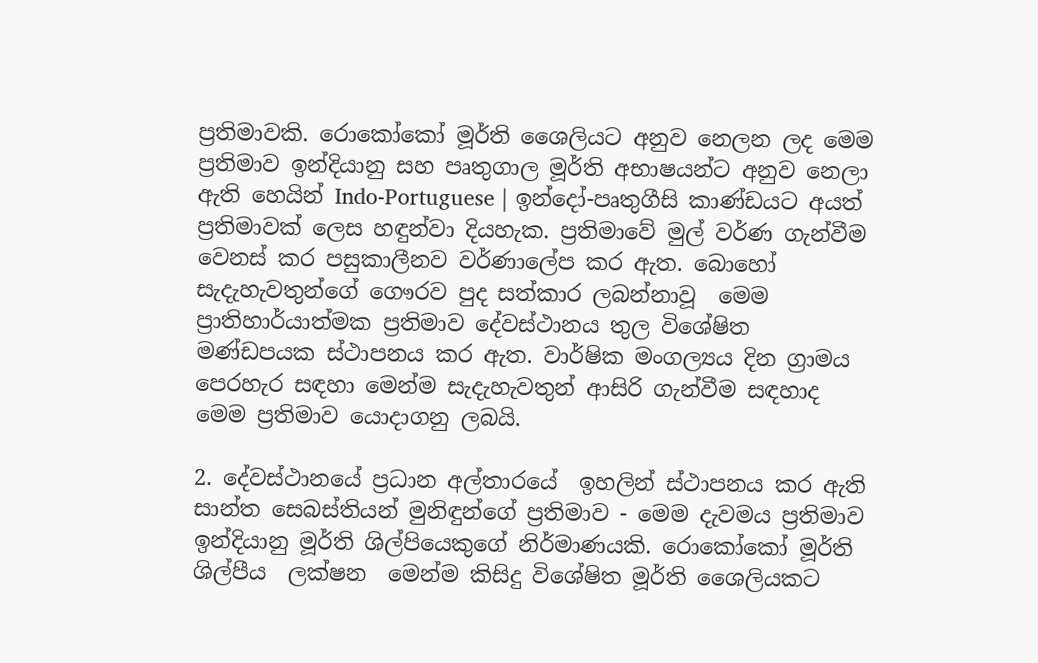ප්‍රතිමාවකි. රොකෝකෝ මූර්ති ශෛලියට අනුව නෙලන ලද මෙම ප්‍රතිමාව ඉන්දියානු සහ පෘතුගාල මූර්ති අභාෂයන්ට අනුව නෙලා ඇති හෙයින් Indo-Portuguese | ඉන්දෝ-පෘතුගීසි කාණ්ඩයට අයත් ප්‍රතිමාවක් ලෙස හඳුන්වා දියහැක. ප්‍රතිමාවේ මුල් වර්ණ ගැන්වීම වෙනස් කර පසුකාලීනව වර්ණාලේප කර ඇත. බොහෝ සැදැහැවතුන්ගේ ගෞරව පුද සත්කාර ලබන්නාවූ  මෙම ප්‍රාතිහාර්යාත්මක ප්‍රතිමාව දේවස්ථානය තුල විශේෂිත මණ්ඩපයක ස්ථාපනය කර ඇත. වාර්ෂික මංගල්‍යය දින ග්‍රාමය පෙරහැර සඳහා මෙන්ම සැදැහැවතුන් ආසිරි ගැන්වීම සඳහාද මෙම ප්‍රතිමාව යොදාගනු ලබයි.

2. දේවස්ථානයේ ප්‍රධාන අල්තාරයේ  ඉහලින් ස්ථාපනය කර ඇති සාන්ත සෙබස්තියන් මුනිඳුන්ගේ ප්‍රතිමාව - මෙම දැවමය ප්‍රතිමාව ඉන්දියානු මූර්ති ශිල්පියෙකුගේ නිර්මාණයකි. රොකෝකෝ මූර්ති  ශිල්පීය  ලක්ෂන  මෙන්ම කිසිදු විශේෂිත මූර්ති ශෛලියකට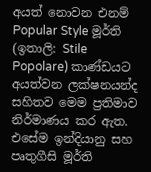අයත් නොවන එනම් Popular Style මූර්ති (ඉතාලි: Stile Popolare) කාණ්ඩයට අයත්වන ලක්ෂනයන්ද සහිතව මෙම ප්‍රතිමාව නිර්මාණය කර ඇත. එසේම ඉන්දියානු සහ පෘතුගීසි මූර්ති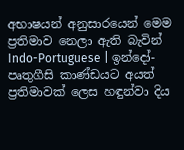අභාෂයන් අනුසාරයෙන් මෙම ප්‍රතිමාව නෙලා ඇති බැවින් Indo-Portuguese | ඉන්දෝ-පෘතුගීසි කාණ්ඩයට අයත් ප්‍රතිමාවක් ලෙස හඳුන්වා දිය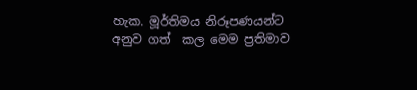හැක. මූර්තිමය නිරූපණයන්ට අනුව ගත්  කල මෙම ප්‍රතිමාව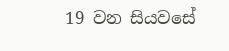19 වන සියවසේ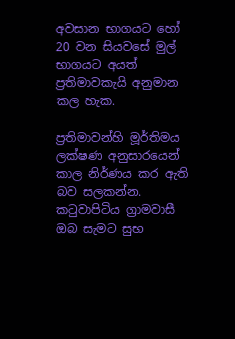අවසාන භාගයට හෝ  20 වන සියවසේ මුල් භාගයට අයත් ප්‍රතිමාවකැයි අනුමාන කල හැක.

ප්‍රතිමාවන්හි මූර්තිමය ලක්ෂණ අනුසාරයෙන් කාල නිර්ණය කර ඇති බව සලකන්න. කටුවාපිටිය ග්‍රාමවාසී ඔබ සැමට සුභ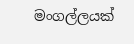මංගල්ලයක්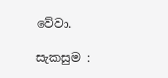වේවා.

සැකසුම :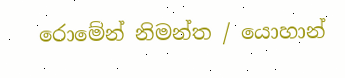රොමේන් නිමන්ත / යොහාන්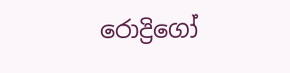රොද්‍රිගෝ